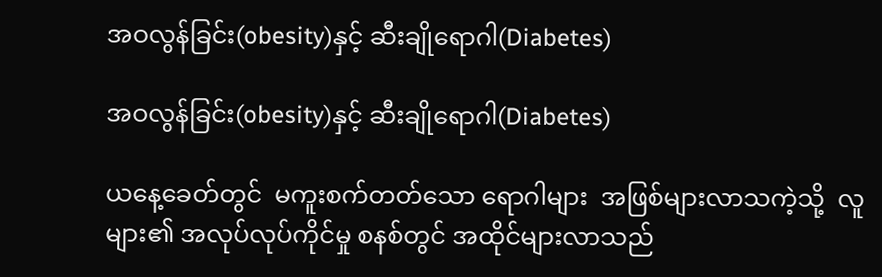အဝလွန်ခြင်း(obesity)နှင့် ဆီးချိုရောဂါ(Diabetes)

အဝလွန်ခြင်း(obesity)နှင့် ဆီးချိုရောဂါ(Diabetes)

ယနေ့ခေတ်တွင်  မကူးစက်တတ်သော ရောဂါများ  အဖြစ်များလာသကဲ့သို့  လူများ၏ အလုပ်လုပ်ကိုင်မှု စနစ်တွင် အထိုင်များလာသည်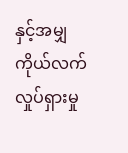နှင့်အမျှ ကိုယ်လက်လှုပ်ရှားမှု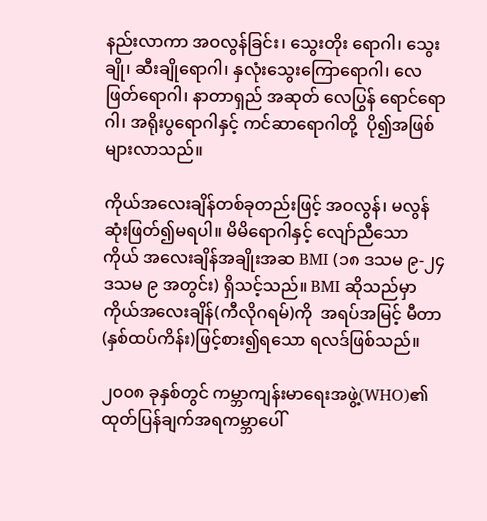နည်းလာကာ အဝလွန်ခြင်း၊ သွေးတိုး ရောဂါ၊ သွေးချို၊ ဆီးချိုရောဂါ၊ နှလုံးသွေးကြောရောဂါ၊ လေဖြတ်ရောဂါ၊ နာတာရှည် အဆုတ် လေပြွန် ရောင်ရောဂါ၊ အရိုးပွရောဂါနှင့် ကင်ဆာရောဂါတို့  ပို၍အဖြစ်များလာသည်။

ကိုယ်အလေးချိန်တစ်ခုတည်းဖြင့် အဝလွန်၊ မလွန်ဆုံးဖြတ်၍မရပါ။ မိမိရောဂါနှင့် လျော်ညီသော ကိုယ် အလေးချိန်အချိုးအဆ BMI (၁၈ ဒသမ ၉-၂၄ ဒသမ ၉ အတွင်း) ရှိသင့်သည်။ BMI ဆိုသည်မှာ ကိုယ်အလေးချိန်(ကီလိုဂရမ်)ကို  အရပ်အမြင့် မီတာ(နှစ်ထပ်ကိန်း)ဖြင့်စား၍ရသော ရလဒ်ဖြစ်သည်။

၂၀၀၈ ခုနှစ်တွင် ကမ္ဘာကျန်းမာရေးအဖွဲ့(WHO)၏ ထုတ်ပြန်ချက်အရကမ္ဘာပေါ်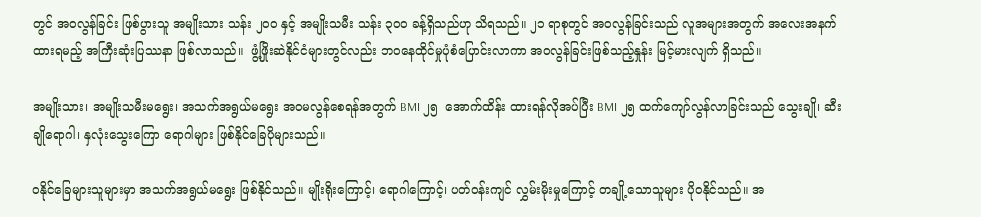တွင် အဝလွန်ခြင်း ဖြစ်ပွားသူ အမျိုးသား သန်း ၂၀၀ နှင့် အမျိုးသမီး သန်း ၃၀၀ ခန့်ရှိသည်ဟု သိရသည်။ ၂၁ ရာစုတွင် အဝလွန်ခြင်းသည် လူအများအတွက် အလေးအနက်ထားရမည့် အကြီးဆုံးပြဿနာ ဖြစ်လာသည်။  ဖွံ့ဖြိုးဆဲနိုင်ငံများတွင်လည်း ဘဝနေထိုင်မှုပုံစံပြောင်းလာကာ အဝလွန်ခြင်းဖြစ်သည့်နှုန်း မြင့်မားလျက် ရှိသည်။

အမျိုးသား၊ အမျိုးသမီးမရွေး၊ အသက်အရွယ်မရွေး အဝမလွန်စေရန်အတွက် BMI ၂၅  အောက်ထိန်း ထားရန်လိုအပ်ပြီး BMI ၂၅ ထက်ကျော်လွန်လာခြင်းသည် သွေးချို၊ ဆီးချိုရောဂါ၊ နှလုံးသွေးကြော ရောဂါများ ဖြစ်နိုင်ခြေပိုများသည်။

ဝနိုင်ခြေများသူများမှာ အသက်အရွယ်မရွေး ဖြစ်နိုင်သည်။ မျိုးရိုးကြောင့်၊ ရောဂါကြောင့်၊ ပတ်ဝန်းကျင် လွှမ်းမိုးမှုကြောင့် တချို့သောသူများ ပိုဝနိုင်သည်။ အ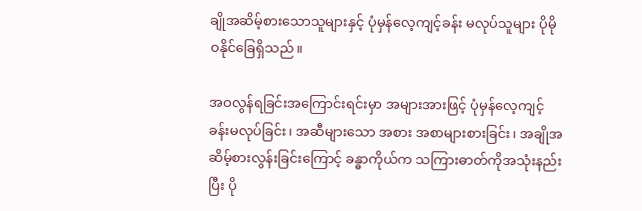ချိုအဆိမ့်စားသောသူများနှင့် ပုံမှန်လေ့ကျင့်ခန်း မလုပ်သူများ ပိုမိုဝနိုင်ခြေရှိသည်။

အဝလွန်ရခြင်းအကြောင်းရင်းမှာ အများအားဖြင့် ပုံမှန်လေ့ကျင့်ခန်းမလုပ်ခြင်း၊ အဆီများသော အစား အစာများစားခြင်း၊ အချိုအဆိမ့်စားလွန်းခြင်းကြောင့် ခန္ဓာကိုယ်က သကြားဓာတ်ကိုအသုံးနည်းပြီး ပို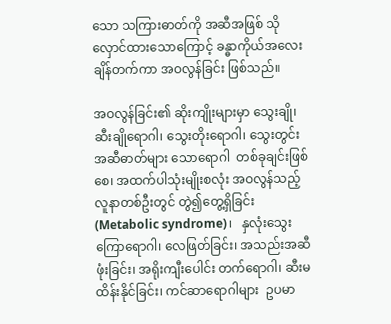သော သကြားဓာတ်ကို အဆီအဖြစ် သိုလှောင်ထားသောကြောင့် ခန္ဓာကိုယ်အလေးချိန်တက်ကာ အဝလွန်ခြင်း ဖြစ်သည်။

အဝလွန်ခြင်း၏ ဆိုးကျိုးများမှာ သွေးချို၊ ဆီးချိုရောဂါ၊ သွေးတိုးရောဂါ၊ သွေးတွင်း အဆီဓာတ်များ သောရောဂါ  တစ်ခုချင်းဖြစ်စေ၊ အထက်ပါသုံးမျိုးစလုံး အဝလွန်သည့် လူနာတစ်ဦးတွင် တွဲ၍တွေ့ရှိခြင်း (Metabolic syndrome)၊   နှလုံးသွေးကြောရောဂါ၊ လေဖြတ်ခြင်း၊ အသည်းအဆီဖုံးခြင်း၊ အရိုးကျီးပေါင်း တက်ရောဂါ၊ ဆီးမထိန်းနိုင်ခြင်း၊ ကင်ဆာရောဂါများ  ဥပမာ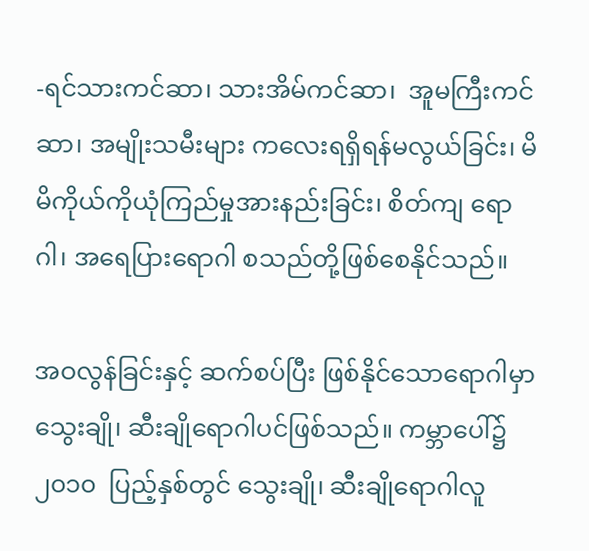-ရင်သားကင်ဆာ၊ သားအိမ်ကင်ဆာ၊  အူမကြီးကင်ဆာ၊ အမျိုးသမီးများ ကလေးရရှိရန်မလွယ်ခြင်း၊ မိမိကိုယ်ကိုယုံကြည်မှုအားနည်းခြင်း၊ စိတ်ကျ ရောဂါ၊ အရေပြားရောဂါ စသည်တို့ဖြစ်စေနိုင်သည်။

အဝလွန်ခြင်းနှင့် ဆက်စပ်ပြီး ဖြစ်နိုင်သောရောဂါမှာ သွေးချို၊ ဆီးချိုရောဂါပင်ဖြစ်သည်။ ကမ္ဘာပေါ်၌  ၂၀၁၀  ပြည့်နှစ်တွင် သွေးချို၊ ဆီးချိုရောဂါလူ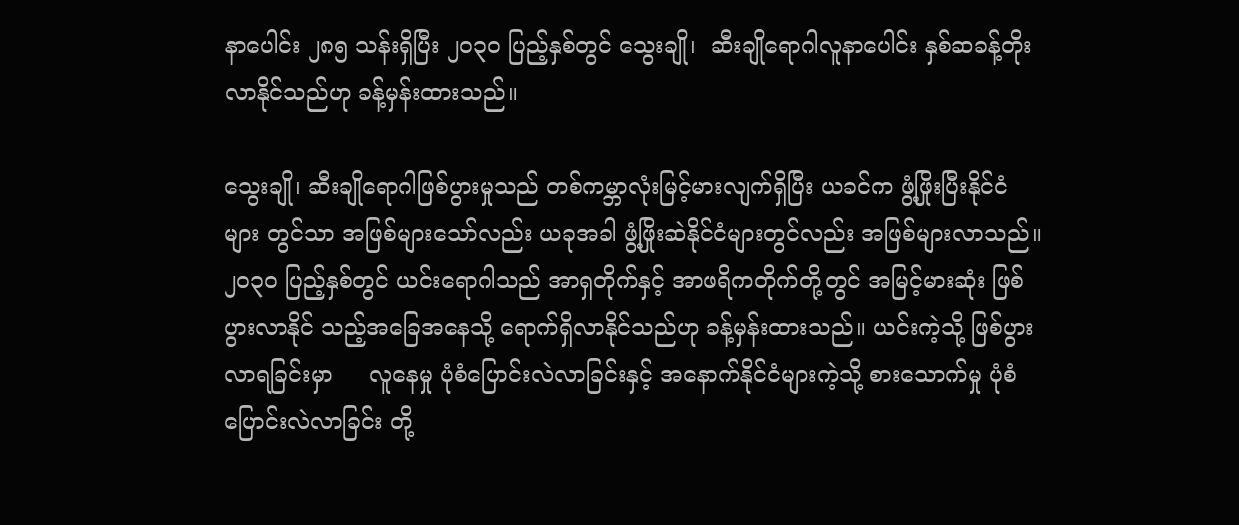နာပေါင်း ၂၈၅ သန်းရှိပြီး ၂၀၃၀ ပြည့်နှစ်တွင် သွေးချို၊  ဆီးချိုရောဂါလူနာပေါင်း နှစ်ဆခန့်တိုးလာနိုင်သည်ဟု ခန့်မှန်းထားသည်။

သွေးချို၊ ဆီးချိုရောဂါဖြစ်ပွားမှုသည် တစ်ကမ္ဘာလုံးမြင့်မားလျက်ရှိပြီး ယခင်က ဖွံ့ဖြိုးပြီးနိုင်ငံများ တွင်သာ အဖြစ်များသော်လည်း ယခုအခါ ဖွံ့ဖြိုးဆဲနိုင်ငံများတွင်လည်း အဖြစ်များလာသည်။ ၂၀၃၀ ပြည့်နှစ်တွင် ယင်းရောဂါသည် အာရှတိုက်နှင့် အာဖရိကတိုက်တို့တွင် အမြင့်မားဆုံး ဖြစ်ပွားလာနိုင် သည့်အခြေအနေသို့ ရောက်ရှိလာနိုင်သည်ဟု ခန့်မှန်းထားသည်။ ယင်းကဲ့သို့ ဖြစ်ပွားလာရခြင်းမှာ     လူနေမှု ပုံစံပြောင်းလဲလာခြင်းနှင့် အနောက်နိုင်ငံများကဲ့သို့ စားသောက်မှု ပုံစံပြောင်းလဲလာခြင်း တို့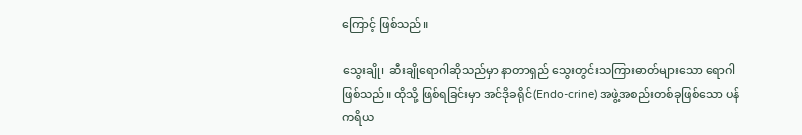ကြောင့် ဖြစ်သည်။

သွေးချို၊  ဆီးချိုရောဂါဆိုသည်မှာ နာတာရှည် သွေးတွင်းသကြားဓာတ်များသော ရောဂါဖြစ်သည်။ ထိုသို့ ဖြစ်ရခြင်းမှာ အင်ဒိုခရိုင်(Endo-crine) အဖွဲ့အစည်းတစ်ခုဖြစ်သော ပန်ကရိယ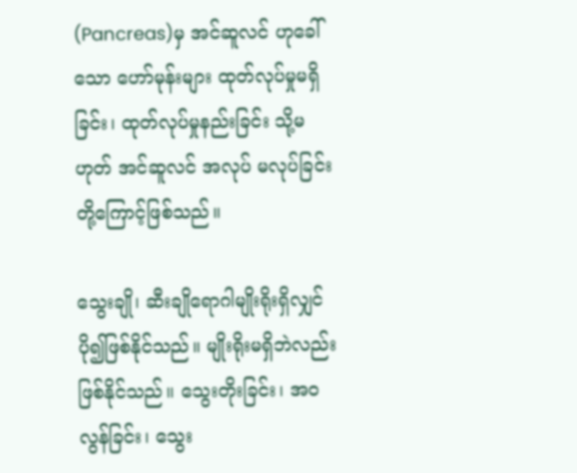(Pancreas)မှ အင်ဆူလင် ဟုခေါ်သော ဟော်မုန်းများ ထုတ်လုပ်မှုမရှိခြင်း၊ ထုတ်လုပ်မှုနည်းခြင်း သို့မဟုတ် အင်ဆူလင် အလုပ် မလုပ်ခြင်းတို့ကြောင့်ဖြစ်သည်။

သွေးချို၊ ဆီးချိုရောဂါမျိုးရိုးရှိလျှင် ပို၍ဖြစ်နိုင်သည်။ မျိုးရိုးမရှိဘဲလည်းဖြစ်နိုင်သည်။ သွေးတိုးခြင်း၊ အဝလွန်ခြင်း၊ သွေး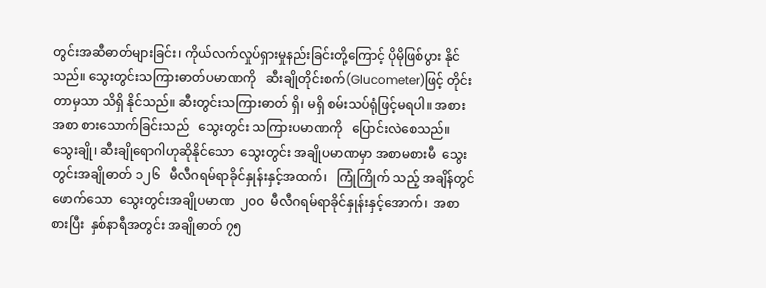တွင်းအဆီဓာတ်များခြင်း၊ ကိုယ်လက်လှုပ်ရှားမှုနည်းခြင်းတို့ကြောင့် ပိုမိုဖြစ်ပွား နိုင်သည်။ သွေးတွင်းသကြားဓာတ်ပမာဏကို   ဆီးချိုတိုင်းစက်(Glucometer)ဖြင့် တိုင်းတာမှသာ သိရှိ နိုင်သည်။ ဆီးတွင်းသကြားဓာတ် ရှိ၊ မရှိ စမ်းသပ်ရုံဖြင့်မရပါ။ အစားအစာ စားသောက်ခြင်းသည်   သွေးတွင်း သကြားပမာဏကို   ပြောင်းလဲစေသည်။   သွေးချို၊ ဆီးချိုရောဂါဟုဆိုနိုင်သော  သွေးတွင်း အချိုပမာဏမှာ အစာမစားမီ  သွေးတွင်းအချိုဓာတ် ၁၂၆   မီလီဂရမ်ရာခိုင်နှုန်းနှင့်အထက်၊   ကြုံကြိုက် သည့် အချိန်တွင်ဖောက်သော  သွေးတွင်းအချိုပမာဏ  ၂၀၀  မီလီဂရမ်ရာခိုင်နှုန်းနှင့်အောက်၊  အစာ စားပြီး  နှစ်နာရီအတွင်း အချိုဓာတ် ၇၅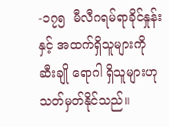-၁၇၅  မီလီဂရမ်ရာခိုင်နှုန်းနှင့် အထက်ရှိသူများကို ဆီးချို ရောဂါ ရှိသူများဟု သတ်မှတ်နိုင်သည်။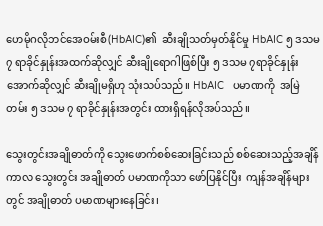ဟေမိုဂလိုဘင်အေဝမ်းစီ(HbAIC)၏  ဆီးချိုသတ်မှတ်နိုင်မှု HbAIC ၅ ဒသမ ၇ ရာခိုင်နှုန်းအထက်ဆိုလျှင် ဆီးချိုရောဂါဖြစ်ပြီး ၅ ဒသမ ၇ရာခိုင်နှုန်းအောက်ဆိုလျှင် ဆီးချိုမရှိဟု သုံးသပ်သည်။ HbAIC   ပမာဏကို  အမြဲတမ်း ၅ ဒသမ ၇ ရာခိုင်နှုန်းအတွင်း ထားရှိရန်လိုအပ်သည်။

သွေးတွင်းအချိုဓာတ်ကို သွေးဖောက်စစ်ဆေးခြင်းသည် စစ်ဆေးသည့်အချိန်ကာလ သွေးတွင်း အချိုဓာတ် ပမာဏကိုသာ ဖော်ပြနိုင်ပြီး  ကျန်အချိန်များတွင် အချိုဓာတ် ပမာဏများနေခြင်း၊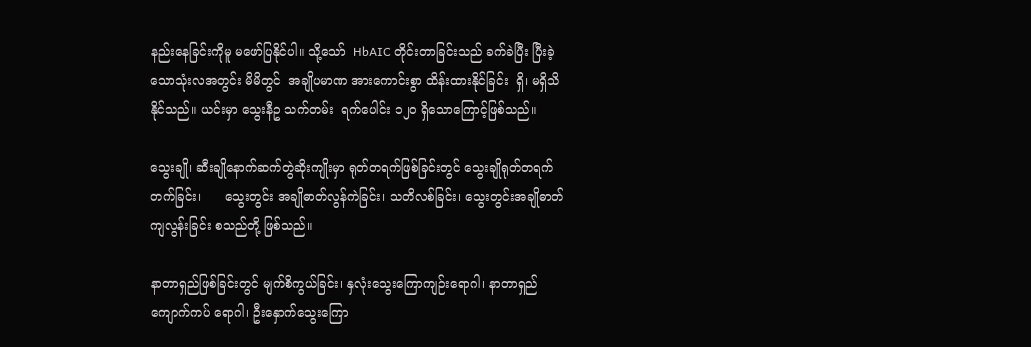နည်းနေခြင်းကိုမူ မဖော်ပြနိုင်ပါ။ သို့သော်  HbAIC တိုင်းတာခြင်းသည် ခက်ခဲပြီး ပြီးခဲ့သောသုံးလအတွင်း မိမိတွင်  အချိုပမာဏ အားကောင်းစွာ ထိန်းထားနိုင်ခြင်း  ရှိ၊ မရှိသိနိုင်သည်။ ယင်းမှာ သွေးနီဥ သက်တမ်း  ရက်ပေါင်း ၁၂၀ ရှိသောကြောင့်ဖြစ်သည်။

သွေးချို၊ ဆီးချိုနောက်ဆက်တွဲဆိုးကျိုးမှာ ရုတ်တရက်ဖြစ်ခြင်းတွင် သွေးချိုရုတ်တရက်တက်ခြင်း၊      သွေးတွင်း အချိုဓာတ်လွန်ကဲခြင်း၊ သတိလစ်ခြင်း၊ သွေးတွင်းအချိုဓာတ်ကျလွန်းခြင်း စသည်တို့ ဖြစ်သည်။

နာတာရှည်ဖြစ်ခြင်းတွင် မျက်စိကွယ်ခြင်း၊ နှလုံးသွေးကြောကျဉ်းရောဂါ၊ နာတာရှည် ကျောက်ကပ် ရောဂါ၊ ဦးနှောက်သွေးကြော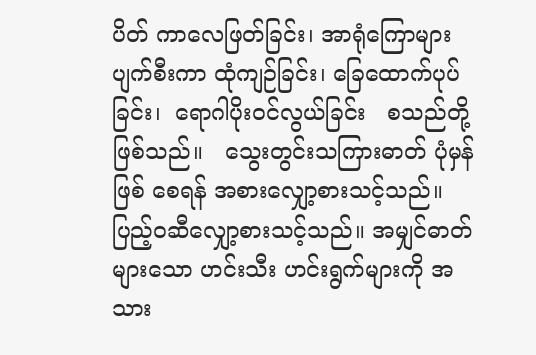ပိတ် ကာလေဖြတ်ခြင်း၊ အာရုံကြောများ ပျက်စီးကာ ထုံကျဉ်ခြင်း၊ ခြေထောက်ပုပ်ခြင်း၊  ရောဂါပိုးဝင်လွယ်ခြင်း   စသည်တို့ဖြစ်သည်။   သွေးတွင်းသကြားဓာတ် ပုံမှန်ဖြစ် စေရန် အစားလျှော့စားသင့်သည်။ ပြည့်ဝဆီလျှော့စားသင့်သည်။ အမျှင်ဓာတ်များသော ဟင်းသီး ဟင်းရွက်များကို အသား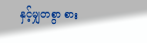နှင့်မျှတစွာ စား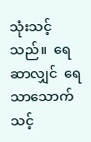သုံးသင့်သည်။  ရေဆာလျှင်  ရေသာသောက်သင့်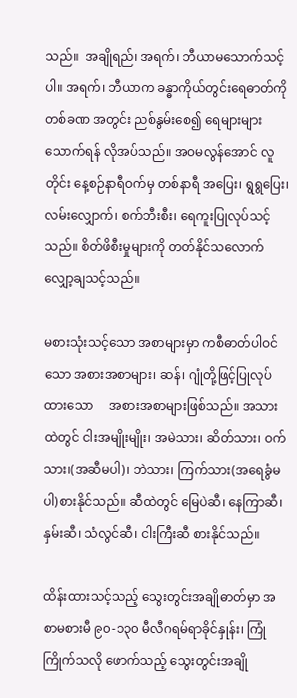သည်။  အချိုရည်၊ အရက်၊ ဘီယာမသောက်သင့်ပါ။ အရက်၊ ဘီယာက ခန္ဓာကိုယ်တွင်းရေဓာတ်ကို   တစ်ခဏ အတွင်း ညစ်နွမ်းစေ၍ ရေများများသောက်ရန် လိုအပ်သည်။ အဝမလွန်အောင် လူတိုင်း နေ့စဉ်နာရီဝက်မှ တစ်နာရီ အပြေး၊ ရွရွပြေး၊ လမ်းလျှောက်၊ စက်ဘီးစီး၊ ရေကူးပြုလုပ်သင့်သည်။ စိတ်ဖိစီးမှုများကို တတ်နိုင်သလောက် လျှော့ချသင့်သည်။

မစားသုံးသင့်သော အစာများမှာ ကစီဓာတ်ပါဝင်သော အစားအစာများ၊ ဆန်၊ ဂျုံတို့ဖြင့်ပြုလုပ် ထားသော     အစားအစာများဖြစ်သည်။ အသားထဲတွင် ငါးအမျိုးမျိုး၊ အမဲသား၊ ဆိတ်သား၊ ဝက်သား၊(အဆီမပါ)၊ ဘဲသား၊ ကြက်သား(အရေခွံမပါ)စားနိုင်သည်။ ဆီထဲတွင် မြေပဲဆီ၊ နေကြာဆီ၊ နှမ်းဆီ၊ သံလွင်ဆီ၊ ငါးကြီးဆီ စားနိုင်သည်။

ထိန်းထားသင့်သည့် သွေးတွင်းအချိုဓာတ်မှာ အစာမစားမီ ၉၀-၁၃၀ မီလီဂရမ်ရာခိုင်နှုန်း၊ ကြုံကြိုက်သလို ဖောက်သည့် သွေးတွင်းအချို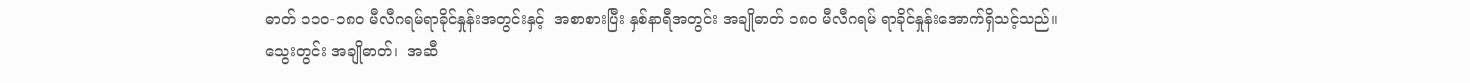ဓာတ် ၁၁၀-၁၈၀ မီလီဂရမ်ရာခိုင်နှုန်းအတွင်းနှင့်  အစာစားပြီး နှစ်နာရီအတွင်း အချိုဓာတ် ၁၈၀ မီလီဂရမ် ရာခိုင်နှုန်းအောက်ရှိသင့်သည်။ သွေးတွင်း အချိုဓာတ်၊  အဆီ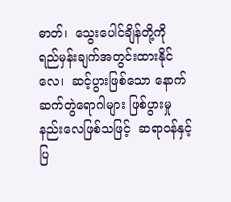ဓာတ်၊  သွေးပေါင်ချိန်တို့ကို  ရည်မှန်းချက်အတွင်းထားနိုင်လေ၊  ဆင့်ပွားဖြစ်သော နောက်ဆက်တွဲရောဂါများ ဖြစ်ပွားမှုနည်းလေဖြစ်သဖြင့်  ဆရာဝန်နှင့်ပြ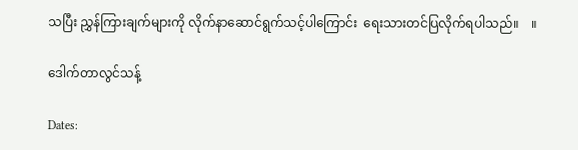သပြီး ညွှန်ကြားချက်များကို လိုက်နာဆောင်ရွက်သင့်ပါကြောင်း  ရေးသားတင်ပြလိုက်ရပါသည်။    ။

ဒေါက်တာလွင်သန့်

Dates: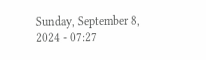Sunday, September 8, 2024 - 07:27